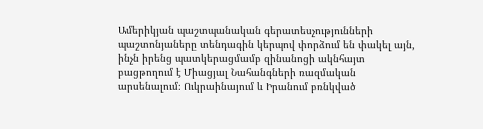Ամերիկյան պաշտպանական գերատեսչությունների պաշտոնյաները տենդագին կերպով փորձում են փակել այն, ինչն իրենց պատկերացմամբ զինանոցի ակնհայտ բացթողում է Միացյալ Նահանգների ռազմական արսենալում։ Ուկրաինայում և Իրանում բռնկված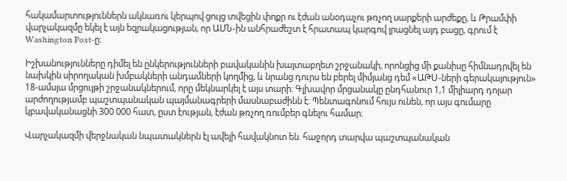հակամարտություններն ակնառու կերպով ցույց տվեցին փոքր ու էժան անօդաչու թռչող սարքերի արժեքը, և Թրամփի վարչակազմը եկել է այն եզրակացության, որ ԱՄՆ-ին անհրաժեշտ է հրատապ կարգով լրացնել այդ բացը, գրում է Washington Post-ը։

Իշխանությունները դիմել են ընկերությունների բավականին խայտաբղետ շրջանակի, որոնցից մի քանիսը հիմնադրվել են նախկին սիրողական խմբակների անդամների կողմից, և նրանց դուրս են բերել միմյանց դեմ «ԱԹՍ-ների գերակայություն» 18-ամսյա մրցույթի շրջանակներում, որը մեկնարկել է այս տարի։ Գլխավոր մրցանակը ընդհանուր 1,1 միլիարդ դոլար արժողությամբ պաշտպանական պայմանագրերի մասնաբաժինն է։ Պենտագոնում հույս ունեն, որ այս գումարը կբավականացնի 300 000 հատ, ըստ էության, էժան թռչող ռումբեր գնելու համար։

Վարչակազմի վերջնական նպատակներն էլ ավելի հավակնոտ են. հաջորդ տարվա պաշտպանական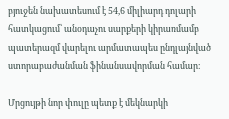բյուջեն նախատեսում է 54,6 միլիարդ դոլարի հատկացում՝ անօդաչու սարքերի կիրառմամբ պատերազմ վարելու արմատապես ընդլայնված ստորաբաժանման ֆինանսավորման համար։

Մրցույթի նոր փուլը պետք է մեկնարկի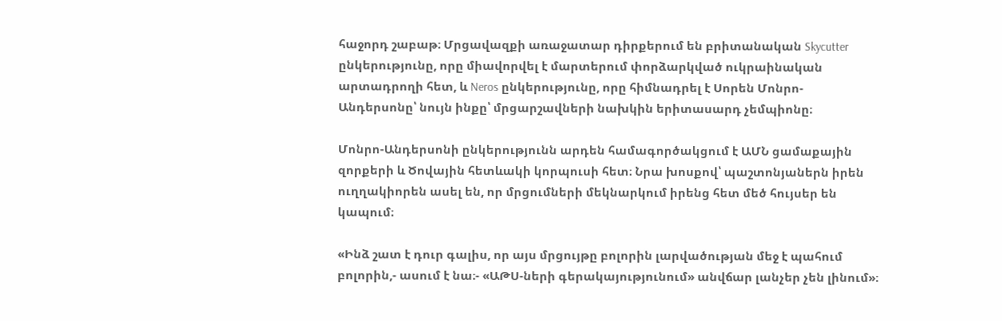հաջորդ շաբաթ։ Մրցավազքի առաջատար դիրքերում են բրիտանական Skycutter ընկերությունը, որը միավորվել է մարտերում փորձարկված ուկրաինական արտադրողի հետ, և Neros ընկերությունը, որը հիմնադրել է Սորեն Մոնրո-Անդերսոնը՝ նույն ինքը՝ մրցարշավների նախկին երիտասարդ չեմպիոնը։

Մոնրո-Անդերսոնի ընկերությունն արդեն համագործակցում է ԱՄՆ ցամաքային զորքերի և Ծովային հետևակի կորպուսի հետ։ Նրա խոսքով՝ պաշտոնյաներն իրեն ուղղակիորեն ասել են, որ մրցումների մեկնարկում իրենց հետ մեծ հույսեր են կապում։

«Ինձ շատ է դուր գալիս, որ այս մրցույթը բոլորին լարվածության մեջ է պահում բոլորին,- ասում է նա։- «ԱԹՍ-ների գերակայությունում» անվճար լանչեր չեն լինում»։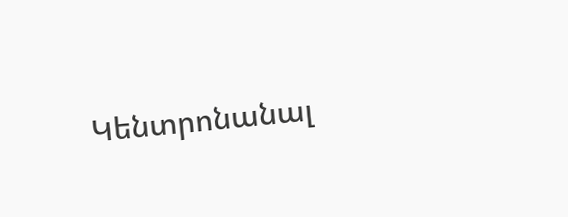Կենտրոնանալ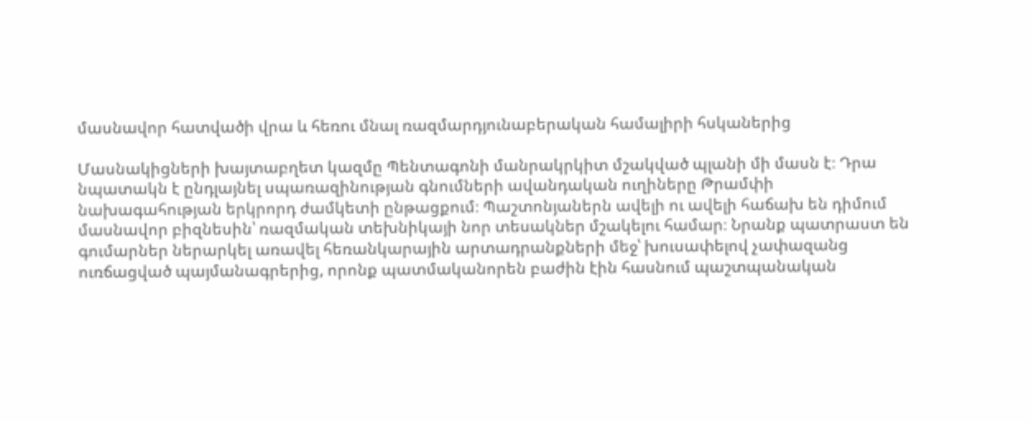մասնավոր հատվածի վրա և հեռու մնալ ռազմարդյունաբերական համալիրի հսկաներից

Մասնակիցների խայտաբղետ կազմը Պենտագոնի մանրակրկիտ մշակված պլանի մի մասն է։ Դրա նպատակն է ընդլայնել սպառազինության գնումների ավանդական ուղիները Թրամփի նախագահության երկրորդ ժամկետի ընթացքում։ Պաշտոնյաներն ավելի ու ավելի հաճախ են դիմում մասնավոր բիզնեսին՝ ռազմական տեխնիկայի նոր տեսակներ մշակելու համար։ Նրանք պատրաստ են գումարներ ներարկել առավել հեռանկարային արտադրանքների մեջ՝ խուսափելով չափազանց ուռճացված պայմանագրերից, որոնք պատմականորեն բաժին էին հասնում պաշտպանական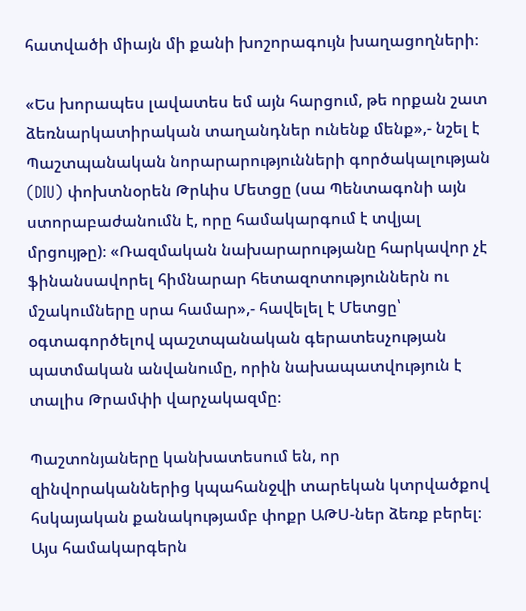հատվածի միայն մի քանի խոշորագույն խաղացողների։

«Ես խորապես լավատես եմ այն հարցում, թե որքան շատ ձեռնարկատիրական տաղանդներ ունենք մենք»,- նշել է Պաշտպանական նորարարությունների գործակալության (DIU) փոխտնօրեն Թրևիս Մետցը (սա Պենտագոնի այն ստորաբաժանումն է, որը համակարգում է տվյալ մրցույթը)։ «Ռազմական նախարարությանը հարկավոր չէ ֆինանսավորել հիմնարար հետազոտություններն ու մշակումները սրա համար»,- հավելել է Մետցը՝ օգտագործելով պաշտպանական գերատեսչության պատմական անվանումը, որին նախապատվություն է տալիս Թրամփի վարչակազմը։

Պաշտոնյաները կանխատեսում են, որ զինվորականներից կպահանջվի տարեկան կտրվածքով հսկայական քանակությամբ փոքր ԱԹՍ-ներ ձեռք բերել։ Այս համակարգերն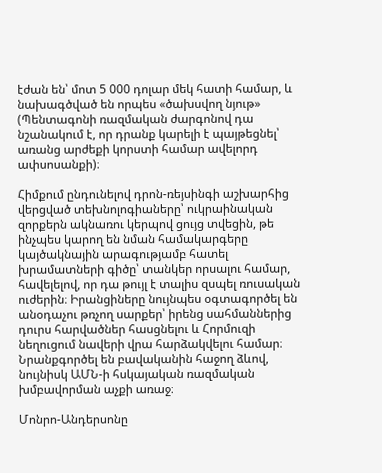էժան են՝ մոտ 5 000 դոլար մեկ հատի համար, և նախագծված են որպես «ծախսվող նյութ» (Պենտագոնի ռազմական ժարգոնով դա նշանակում է, որ դրանք կարելի է պայթեցնել՝ առանց արժեքի կորստի համար ավելորդ ափսոսանքի)։

Հիմքում ընդունելով դրոն-ռեյսինգի աշխարհից վերցված տեխնոլոգիաները՝ ուկրաինական զորքերն ակնառու կերպով ցույց տվեցին, թե ինչպես կարող են նման համակարգերը կայծակնային արագությամբ հատել խրամատների գիծը՝ տանկեր որսալու համար, հավելելով, որ դա թույլ է տալիս զսպել ռուսական ուժերին։ Իրանցիները նույնպես օգտագործել են անօդաչու թռչող սարքեր՝ իրենց սահմաններից դուրս հարվածներ հասցնելու և Հորմուզի նեղուցում նավերի վրա հարձակվելու համար։ Նրանքգործել են բավականին հաջող ձևով, նույնիսկ ԱՄՆ-ի հսկայական ռազմական խմբավորման աչքի առաջ։

Մոնրո-Անդերսոնը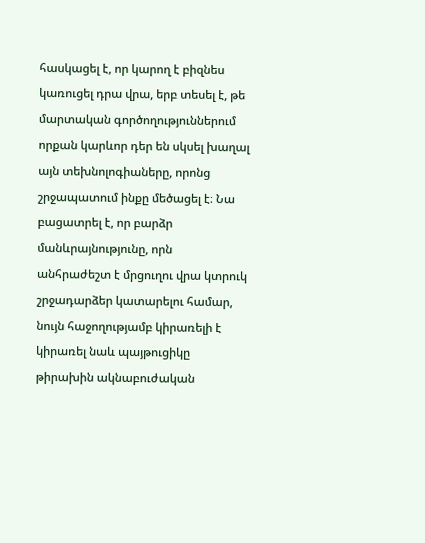հասկացել է, որ կարող է բիզնես կառուցել դրա վրա, երբ տեսել է, թե մարտական գործողություններում որքան կարևոր դեր են սկսել խաղալ այն տեխնոլոգիաները, որոնց շրջապատում ինքը մեծացել է։ Նա բացատրել է, որ բարձր մանևրայնությունը, որն անհրաժեշտ է մրցուղու վրա կտրուկ շրջադարձեր կատարելու համար, նույն հաջողությամբ կիրառելի է կիրառել նաև պայթուցիկը թիրախին ակնաբուժական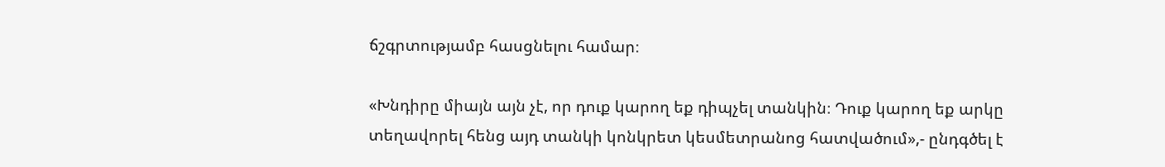ճշգրտությամբ հասցնելու համար։

«Խնդիրը միայն այն չէ, որ դուք կարող եք դիպչել տանկին։ Դուք կարող եք արկը տեղավորել հենց այդ տանկի կոնկրետ կեսմետրանոց հատվածում»,- ընդգծել է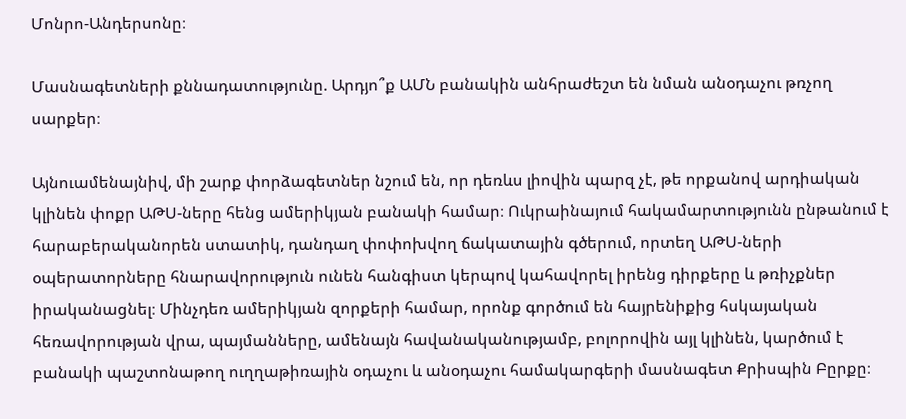Մոնրո-Անդերսոնը։

Մասնագետների քննադատությունը. Արդյո՞ք ԱՄՆ բանակին անհրաժեշտ են նման անօդաչու թռչող սարքեր։

Այնուամենայնիվ, մի շարք փորձագետներ նշում են, որ դեռևս լիովին պարզ չէ, թե որքանով արդիական կլինեն փոքր ԱԹՍ-ները հենց ամերիկյան բանակի համար։ Ուկրաինայում հակամարտությունն ընթանում է հարաբերականորեն ստատիկ, դանդաղ փոփոխվող ճակատային գծերում, որտեղ ԱԹՍ-ների օպերատորները հնարավորություն ունեն հանգիստ կերպով կահավորել իրենց դիրքերը և թռիչքներ իրականացնել։ Մինչդեռ ամերիկյան զորքերի համար, որոնք գործում են հայրենիքից հսկայական հեռավորության վրա, պայմանները, ամենայն հավանականությամբ, բոլորովին այլ կլինեն, կարծում է բանակի պաշտոնաթող ուղղաթիռային օդաչու և անօդաչու համակարգերի մասնագետ Քրիսպին Բըրքը։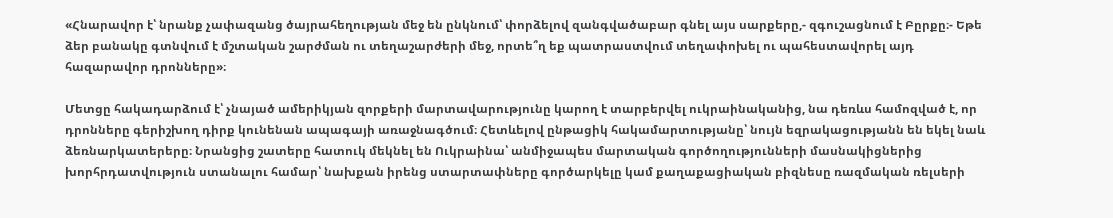«Հնարավոր է՝ նրանք չափազանց ծայրահեղության մեջ են ընկնում՝ փորձելով զանգվածաբար գնել այս սարքերը,- զգուշացնում է Բըրքը։- Եթե ձեր բանակը գտնվում է մշտական շարժման ու տեղաշարժերի մեջ, որտե՞ղ եք պատրաստվում տեղափոխել ու պահեստավորել այդ հազարավոր դրոնները»։

Մետցը հակադարձում է՝ չնայած ամերիկյան զորքերի մարտավարությունը կարող է տարբերվել ուկրաինականից, նա դեռևս համոզված է, որ դրոնները գերիշխող դիրք կունենան ապագայի առաջնագծում։ Հետևելով ընթացիկ հակամարտությանը՝ նույն եզրակացությանն են եկել նաև ձեռնարկատերերը։ Նրանցից շատերը հատուկ մեկնել են Ուկրաինա՝ անմիջապես մարտական գործողությունների մասնակիցներից խորհրդատվություն ստանալու համար՝ նախքան իրենց ստարտափները գործարկելը կամ քաղաքացիական բիզնեսը ռազմական ռելսերի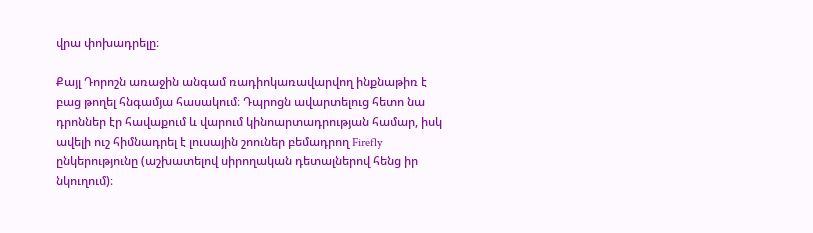վրա փոխադրելը։

Քայլ Դորոշն առաջին անգամ ռադիոկառավարվող ինքնաթիռ է բաց թողել հնգամյա հասակում։ Դպրոցն ավարտելուց հետո նա դրոններ էր հավաքում և վարում կինոարտադրության համար, իսկ ավելի ուշ հիմնադրել է լուսային շոուներ բեմադրող Firefly ընկերությունը (աշխատելով սիրողական դետալներով հենց իր նկուղում)։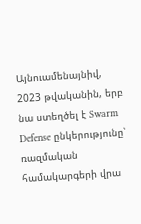Այնուամենայնիվ, 2023 թվականին, երբ նա ստեղծել է Swarm Defense ընկերությունը՝ ռազմական համակարգերի վրա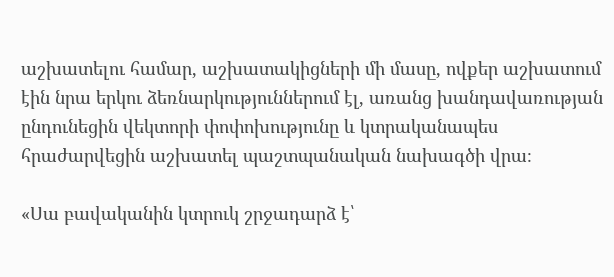աշխատելու համար, աշխատակիցների մի մասը, ովքեր աշխատում էին նրա երկու ձեռնարկություններում էլ, առանց խանդավառության ընդունեցին վեկտորի փոփոխությունը և կտրականապես հրաժարվեցին աշխատել պաշտպանական նախագծի վրա։

«Սա բավականին կտրուկ շրջադարձ է՝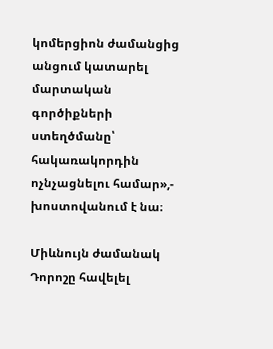կոմերցիոն ժամանցից անցում կատարել մարտական գործիքների ստեղծմանը՝ հակառակորդին ոչնչացնելու համար»,- խոստովանում է նա։

Միևնույն ժամանակ Դորոշը հավելել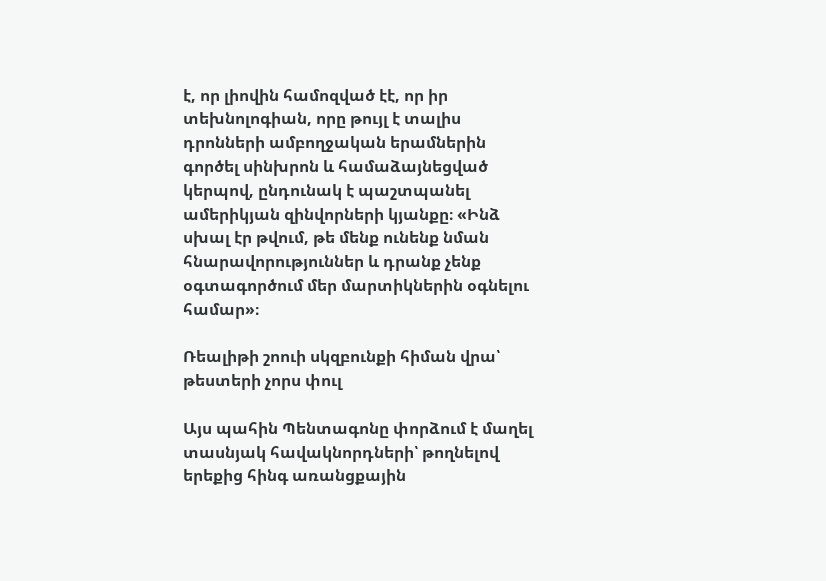է, որ լիովին համոզված էէ, որ իր տեխնոլոգիան, որը թույլ է տալիս դրոնների ամբողջական երամներին գործել սինխրոն և համաձայնեցված կերպով, ընդունակ է պաշտպանել ամերիկյան զինվորների կյանքը։ «Ինձ սխալ էր թվում, թե մենք ունենք նման հնարավորություններ և դրանք չենք օգտագործում մեր մարտիկներին օգնելու համար»։

Ռեալիթի շոուի սկզբունքի հիման վրա՝ թեստերի չորս փուլ

Այս պահին Պենտագոնը փորձում է մաղել տասնյակ հավակնորդների՝ թողնելով երեքից հինգ առանցքային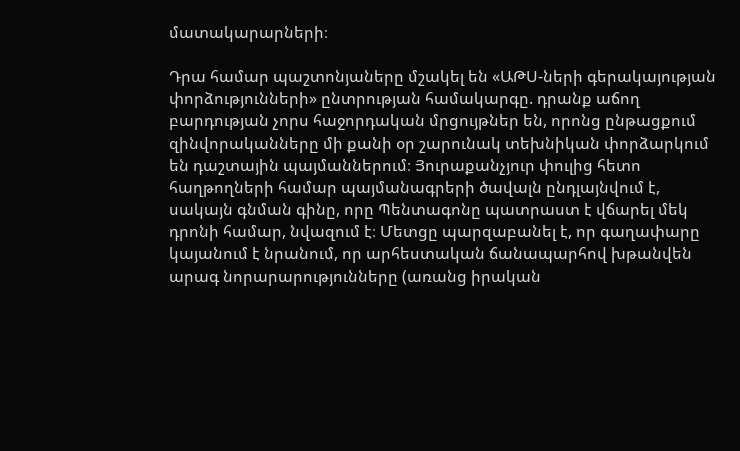մատակարարների։

Դրա համար պաշտոնյաները մշակել են «ԱԹՍ-ների գերակայության փորձությունների» ընտրության համակարգը. դրանք աճող բարդության չորս հաջորդական մրցույթներ են, որոնց ընթացքում զինվորականները մի քանի օր շարունակ տեխնիկան փորձարկում են դաշտային պայմաններում։ Յուրաքանչյուր փուլից հետո հաղթողների համար պայմանագրերի ծավալն ընդլայնվում է, սակայն գնման գինը, որը Պենտագոնը պատրաստ է վճարել մեկ դրոնի համար, նվազում է։ Մետցը պարզաբանել է, որ գաղափարը կայանում է նրանում, որ արհեստական ճանապարհով խթանվեն արագ նորարարությունները (առանց իրական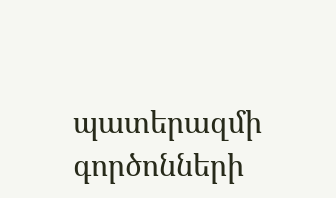պատերազմի գործոնների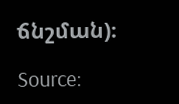ճնշման)։

Source: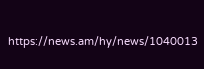https://news.am/hy/news/1040013